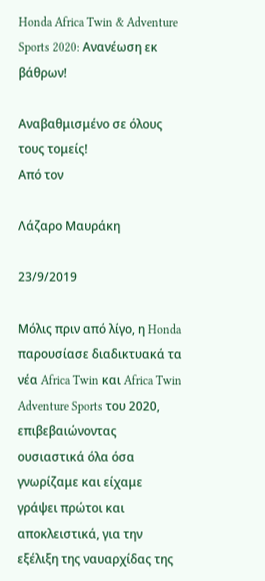Honda Africa Twin & Adventure Sports 2020: Ανανέωση εκ βάθρων!

Αναβαθμισμένο σε όλους τους τομείς!
Από τον

Λάζαρο Μαυράκη

23/9/2019

Μόλις πριν από λίγο, η Honda παρουσίασε διαδικτυακά τα νέα Africa Twin και Africa Twin Adventure Sports του 2020, επιβεβαιώνοντας ουσιαστικά όλα όσα γνωρίζαμε και είχαμε γράψει πρώτοι και αποκλειστικά, για την εξέλιξη της ναυαρχίδας της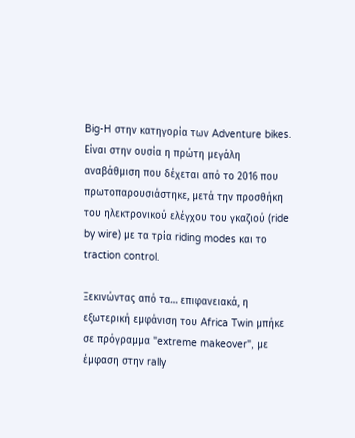Big-H στην κατηγορία των Adventure bikes. Είναι στην ουσία η πρώτη μεγάλη αναβάθμιση που δέχεται από το 2016 που πρωτοπαρουσιάστηκε, μετά την προσθήκη του ηλεκτρονικού ελέγχου του γκαζιού (ride by wire) με τα τρία riding modes και το traction control.

Ξεκινώντας από τα… επιφανειακά, η εξωτερική εμφάνιση του Africa Twin μπήκε σε πρόγραμμα "extreme makeover", με έμφαση στην rally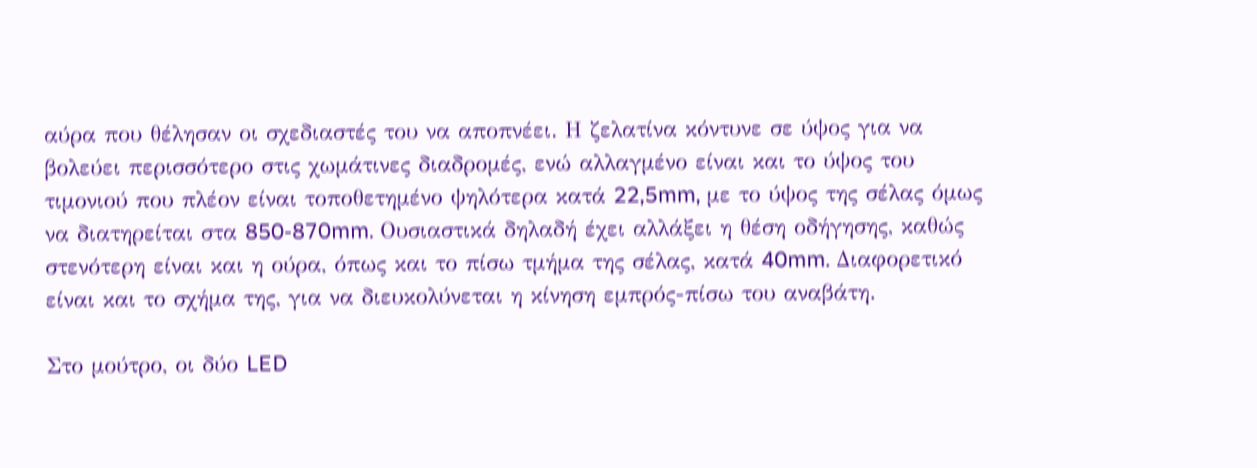αύρα που θέλησαν οι σχεδιαστές του να αποπνέει. Η ζελατίνα κόντυνε σε ύψος για να βολεύει περισσότερο στις χωμάτινες διαδρομές, ενώ αλλαγμένο είναι και το ύψος του τιμονιού που πλέον είναι τοποθετημένο ψηλότερα κατά 22,5mm, με το ύψος της σέλας όμως να διατηρείται στα 850-870mm. Ουσιαστικά δηλαδή έχει αλλάξει η θέση οδήγησης, καθώς στενότερη είναι και η ούρα, όπως και το πίσω τμήμα της σέλας, κατά 40mm. Διαφορετικό είναι και το σχήμα της, για να διευκολύνεται η κίνηση εμπρός-πίσω του αναβάτη.

Στο μούτρο, οι δύο LED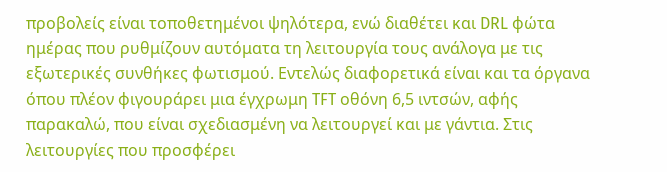προβολείς είναι τοποθετημένοι ψηλότερα, ενώ διαθέτει και DRL φώτα ημέρας που ρυθμίζουν αυτόματα τη λειτουργία τους ανάλογα με τις εξωτερικές συνθήκες φωτισμού. Εντελώς διαφορετικά είναι και τα όργανα όπου πλέον φιγουράρει μια έγχρωμη TFT οθόνη 6,5 ιντσών, αφής παρακαλώ, που είναι σχεδιασμένη να λειτουργεί και με γάντια. Στις λειτουργίες που προσφέρει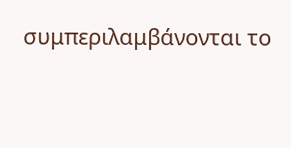συμπεριλαμβάνονται το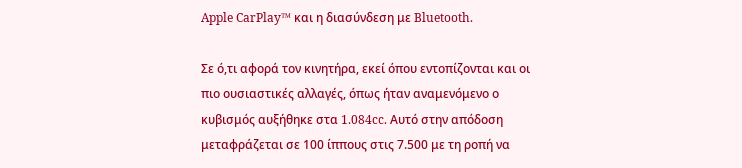Apple CarPlay™ και η διασύνδεση με Bluetooth.

Σε ό,τι αφορά τον κινητήρα, εκεί όπου εντοπίζονται και οι πιο ουσιαστικές αλλαγές, όπως ήταν αναμενόμενο ο κυβισμός αυξήθηκε στα 1.084cc. Αυτό στην απόδοση μεταφράζεται σε 100 ίππους στις 7.500 με τη ροπή να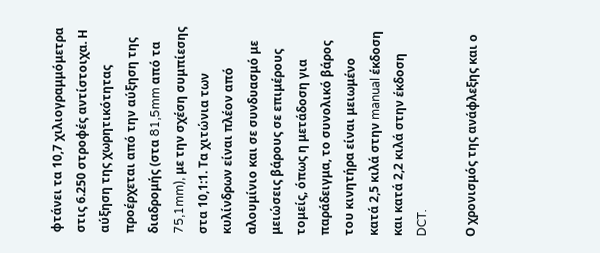φτάνει τα 10,7 χιλιογραμμόμετρα στις 6.250 στροφές αντίστοιχα. Η αύξηση της χωρητικότητας προέρχεται από την αύξηση της διαδρομής (στα 81,5mm από τα 75,1mm), με την σχέση συμπίεσης στα 10,1:1. Τα χιτώνια των κυλίνδρων είναι πλέον από αλουμίνιο και σε συνδυασμό με μειώσεις βάρους σε επιμέρους τομείς, όπως η μετάδοση για παράδειγμα, το συνολικό βάρος του κινητήρα είναι μειωμένο κατά 2,5 κιλά στην manual έκδοση και κατά 2,2 κιλά στην έκδοση DCT.

Ο χρονισμός της ανάφλεξης και ο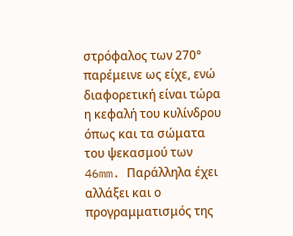στρόφαλος των 270° παρέμεινε ως είχε, ενώ διαφορετική είναι τώρα η κεφαλή του κυλίνδρου όπως και τα σώματα του ψεκασμού των 46mm. Παράλληλα έχει αλλάξει και ο προγραμματισμός της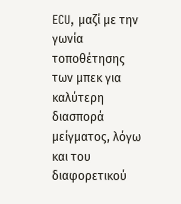ECU, μαζί με την γωνία τοποθέτησης των μπεκ για καλύτερη διασπορά μείγματος, λόγω και του διαφορετικού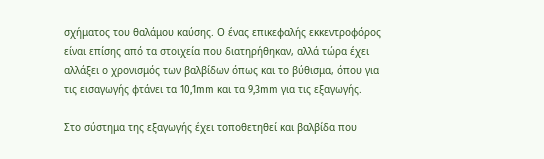σχήματος του θαλάμου καύσης. Ο ένας επικεφαλής εκκεντροφόρος είναι επίσης από τα στοιχεία που διατηρήθηκαν, αλλά τώρα έχει αλλάξει ο χρονισμός των βαλβίδων όπως και το βύθισμα, όπου για τις εισαγωγής φτάνει τα 10,1mm και τα 9,3mm για τις εξαγωγής.

Στο σύστημα της εξαγωγής έχει τοποθετηθεί και βαλβίδα που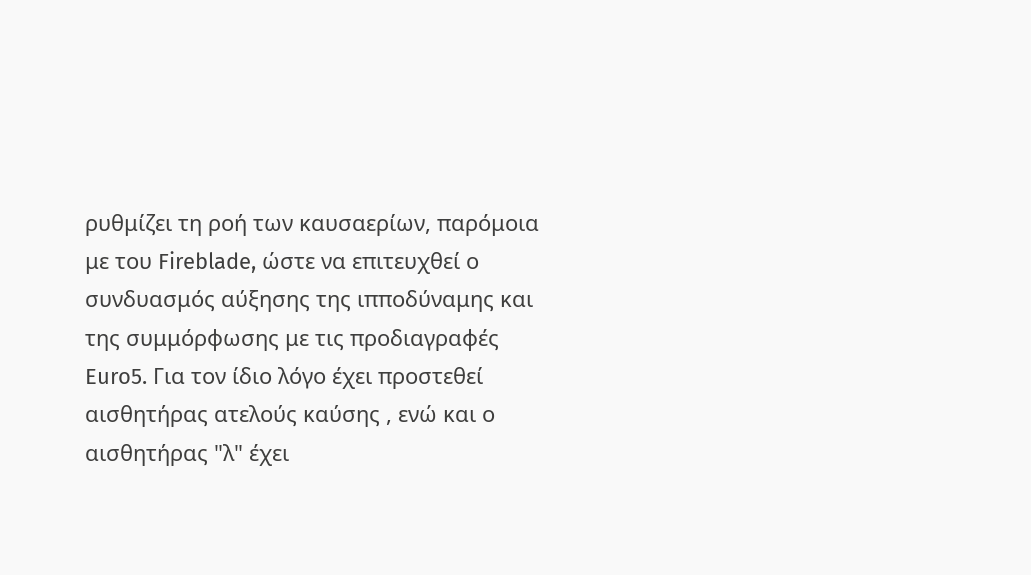ρυθμίζει τη ροή των καυσαερίων, παρόμοια με του Fireblade, ώστε να επιτευχθεί ο συνδυασμός αύξησης της ιπποδύναμης και της συμμόρφωσης με τις προδιαγραφές Euro5. Για τον ίδιο λόγο έχει προστεθεί αισθητήρας ατελούς καύσης , ενώ και ο αισθητήρας "λ" έχει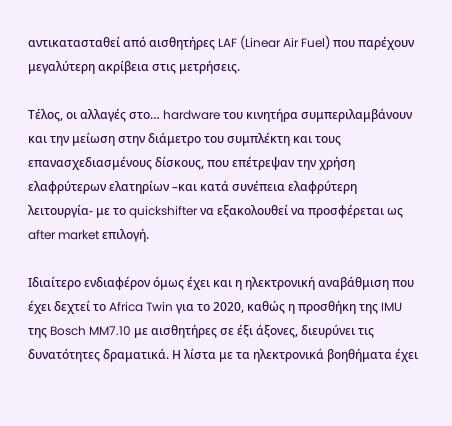αντικατασταθεί από αισθητήρες LAF (Linear Air Fuel) που παρέχουν μεγαλύτερη ακρίβεια στις μετρήσεις.

Τέλος, οι αλλαγές στο… hardware του κινητήρα συμπεριλαμβάνουν και την μείωση στην διάμετρο του συμπλέκτη και τους επανασχεδιασμένους δίσκους, που επέτρεψαν την χρήση ελαφρύτερων ελατηρίων –και κατά συνέπεια ελαφρύτερη λειτουργία- με το quickshifter να εξακολουθεί να προσφέρεται ως after market επιλογή.

Ιδιαίτερο ενδιαφέρον όμως έχει και η ηλεκτρονική αναβάθμιση που έχει δεχτεί το Africa Twin για το 2020, καθώς η προσθήκη της IMU της Bosch MM7.10 με αισθητήρες σε έξι άξονες, διευρύνει τις δυνατότητες δραματικά. Η λίστα με τα ηλεκτρονικά βοηθήματα έχει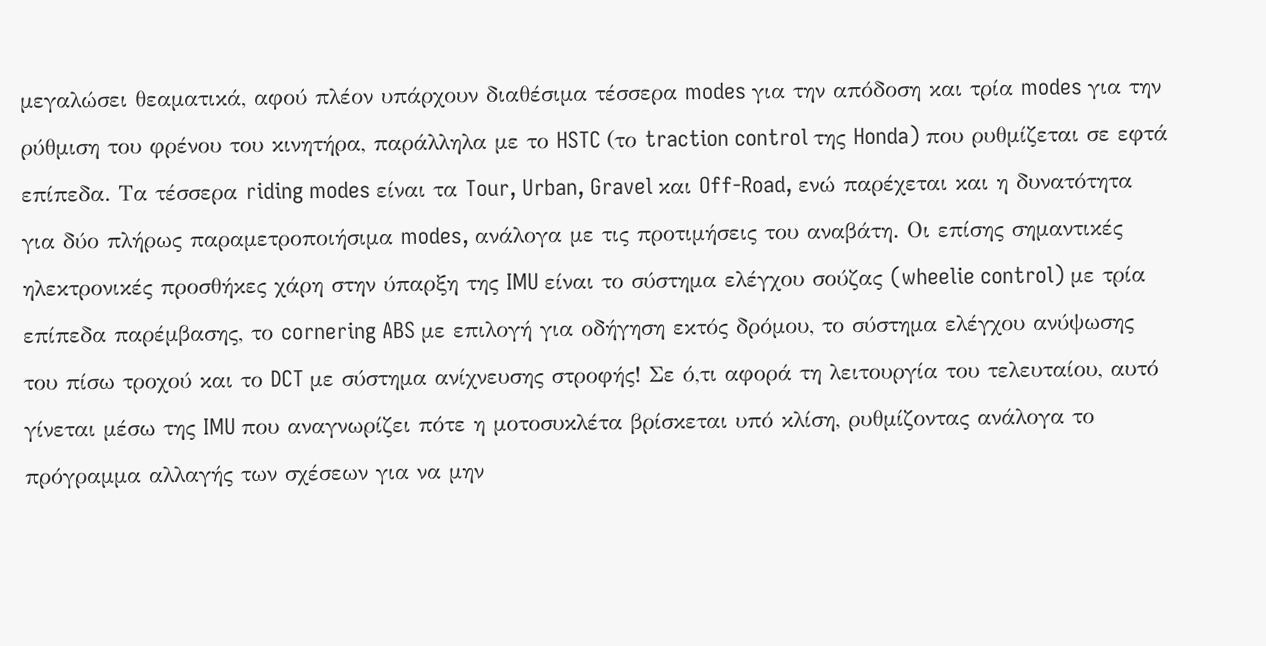μεγαλώσει θεαματικά, αφού πλέον υπάρχουν διαθέσιμα τέσσερα modes για την απόδοση και τρία modes για την ρύθμιση του φρένου του κινητήρα, παράλληλα με το HSTC (το traction control της Honda) που ρυθμίζεται σε εφτά επίπεδα. Τα τέσσερα riding modes είναι τα Tour, Urban, Gravel και Off-Road, ενώ παρέχεται και η δυνατότητα για δύο πλήρως παραμετροποιήσιμα modes, ανάλογα με τις προτιμήσεις του αναβάτη. Οι επίσης σημαντικές ηλεκτρονικές προσθήκες χάρη στην ύπαρξη της IMU είναι το σύστημα ελέγχου σούζας (wheelie control) με τρία επίπεδα παρέμβασης, το cornering ABS με επιλογή για οδήγηση εκτός δρόμου, το σύστημα ελέγχου ανύψωσης του πίσω τροχού και το DCT με σύστημα ανίχνευσης στροφής! Σε ό,τι αφορά τη λειτουργία του τελευταίου, αυτό γίνεται μέσω της IMU που αναγνωρίζει πότε η μοτοσυκλέτα βρίσκεται υπό κλίση, ρυθμίζοντας ανάλογα το πρόγραμμα αλλαγής των σχέσεων για να μην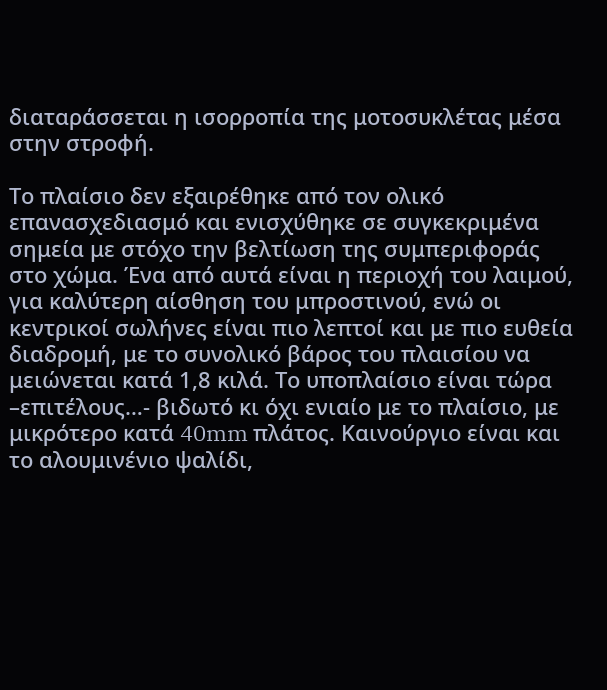διαταράσσεται η ισορροπία της μοτοσυκλέτας μέσα στην στροφή.

Το πλαίσιο δεν εξαιρέθηκε από τον ολικό επανασχεδιασμό και ενισχύθηκε σε συγκεκριμένα σημεία με στόχο την βελτίωση της συμπεριφοράς στο χώμα. Ένα από αυτά είναι η περιοχή του λαιμού, για καλύτερη αίσθηση του μπροστινού, ενώ οι κεντρικοί σωλήνες είναι πιο λεπτοί και με πιο ευθεία διαδρομή, με το συνολικό βάρος του πλαισίου να μειώνεται κατά 1,8 κιλά. Το υποπλαίσιο είναι τώρα –επιτέλους…- βιδωτό κι όχι ενιαίο με το πλαίσιο, με μικρότερο κατά 40mm πλάτος. Καινούργιο είναι και το αλουμινένιο ψαλίδι,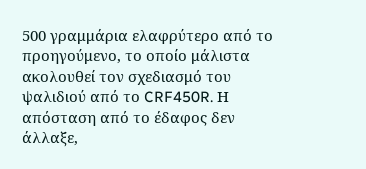500 γραμμάρια ελαφρύτερο από το προηγούμενο, το οποίο μάλιστα ακολουθεί τον σχεδιασμό του ψαλιδιού από το CRF450R. Η απόσταση από το έδαφος δεν άλλαξε,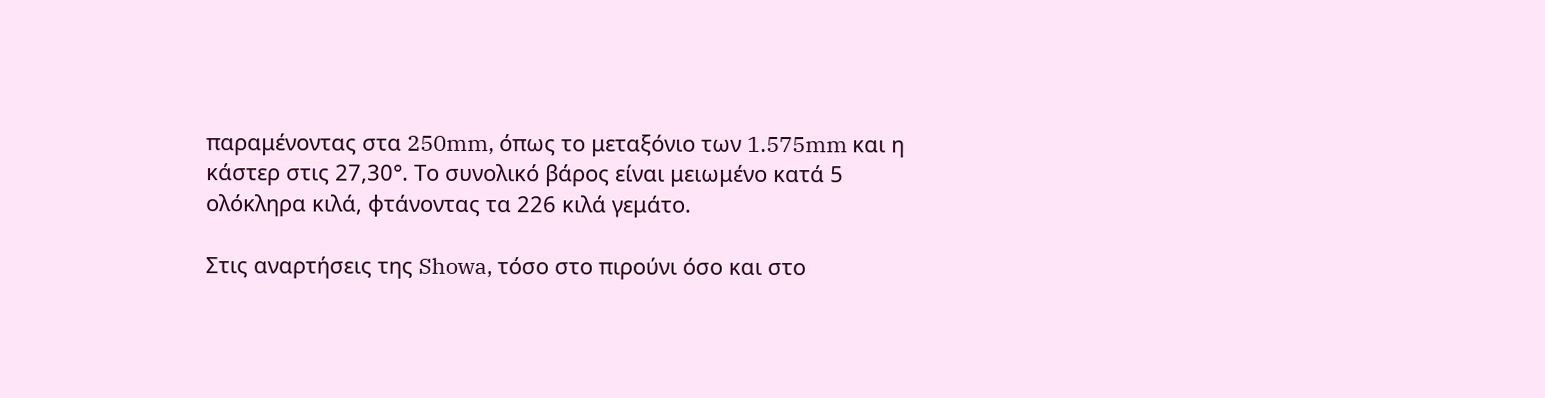παραμένοντας στα 250mm, όπως το μεταξόνιο των 1.575mm και η κάστερ στις 27,30°. Το συνολικό βάρος είναι μειωμένο κατά 5 ολόκληρα κιλά, φτάνοντας τα 226 κιλά γεμάτο.

Στις αναρτήσεις της Showa, τόσο στο πιρούνι όσο και στο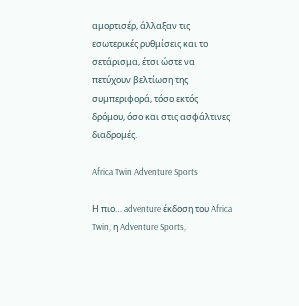αμορτισέρ, άλλαξαν τις εσωτερικές ρυθμίσεις και το σετάρισμα, έτσι ώστε να πετύχουν βελτίωση της συμπεριφορά, τόσο εκτός δρόμου, όσο και στις ασφάλτινες διαδρομές.

Africa Twin Adventure Sports

Η πιο… adventure έκδοση του Africa Twin, η Adventure Sports,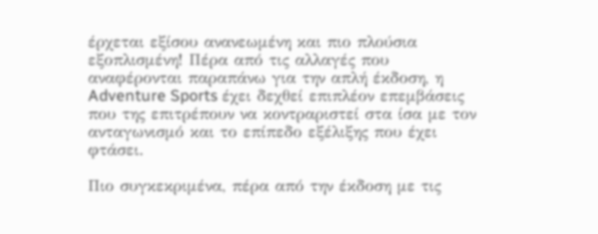έρχεται εξίσου ανανεωμένη και πιο πλούσια εξοπλισμένη! Πέρα από τις αλλαγές που αναφέρονται παραπάνω για την απλή έκδοση, η Adventure Sports έχει δεχθεί επιπλέον επεμβάσεις που της επιτρέπουν να κοντραριστεί στα ίσα με τον ανταγωνισμό και το επίπεδο εξέλιξης που έχει φτάσει.

Πιο συγκεκριμένα, πέρα από την έκδοση με τις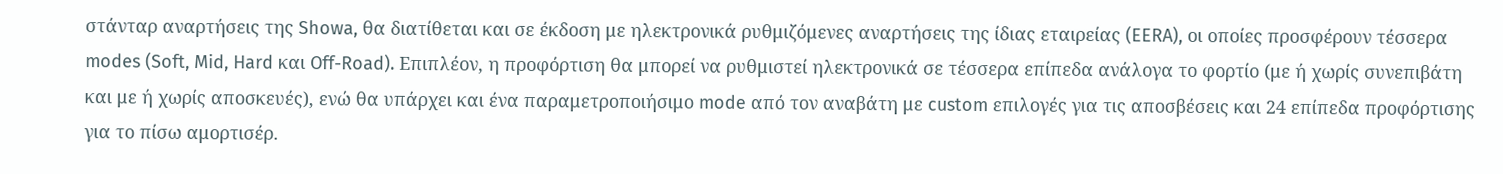στάνταρ αναρτήσεις της Showa, θα διατίθεται και σε έκδοση με ηλεκτρονικά ρυθμιζόμενες αναρτήσεις της ίδιας εταιρείας (EERA), οι οποίες προσφέρουν τέσσερα modes (Soft, Mid, Hard και Off-Road). Επιπλέον, η προφόρτιση θα μπορεί να ρυθμιστεί ηλεκτρονικά σε τέσσερα επίπεδα ανάλογα το φορτίο (με ή χωρίς συνεπιβάτη και με ή χωρίς αποσκευές), ενώ θα υπάρχει και ένα παραμετροποιήσιμο mode από τον αναβάτη με custom επιλογές για τις αποσβέσεις και 24 επίπεδα προφόρτισης για το πίσω αμορτισέρ.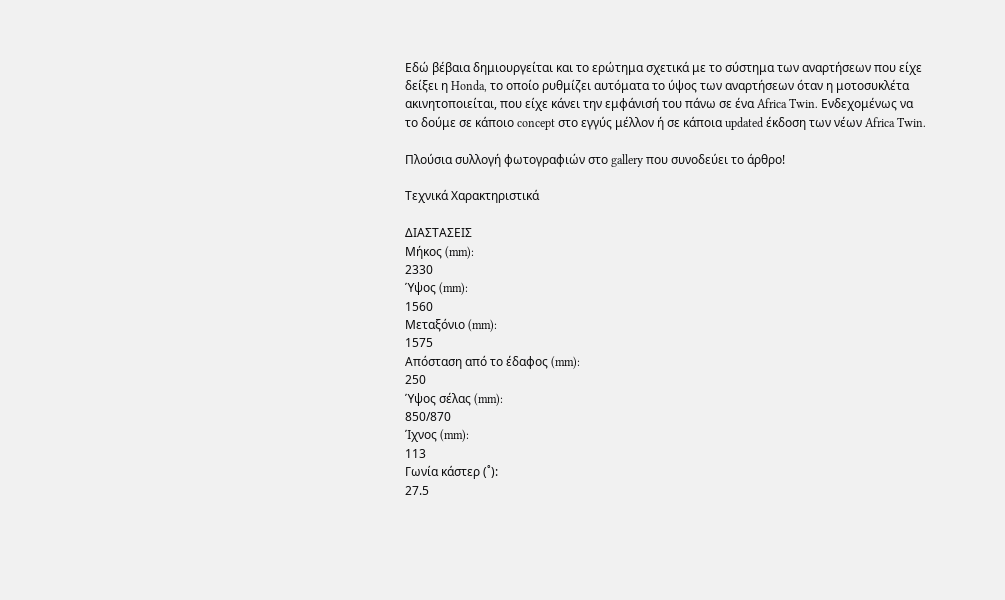Εδώ βέβαια δημιουργείται και το ερώτημα σχετικά με το σύστημα των αναρτήσεων που είχε δείξει η Honda, το οποίο ρυθμίζει αυτόματα το ύψος των αναρτήσεων όταν η μοτοσυκλέτα ακινητοποιείται, που είχε κάνει την εμφάνισή του πάνω σε ένα Africa Twin. Ενδεχομένως να το δούμε σε κάποιο concept στο εγγύς μέλλον ή σε κάποια updated έκδοση των νέων Africa Twin.

Πλούσια συλλογή φωτογραφιών στο gallery που συνοδεύει το άρθρο!

Τεχνικά Χαρακτηριστικά

ΔΙΑΣΤΑΣΕΙΣ
Μήκος (mm):
2330
Ύψος (mm):
1560
Μεταξόνιο (mm):
1575
Απόσταση από το έδαφος (mm):
250
Ύψος σέλας (mm):
850/870
Ίχνος (mm):
113
Γωνία κάστερ (˚):
27.5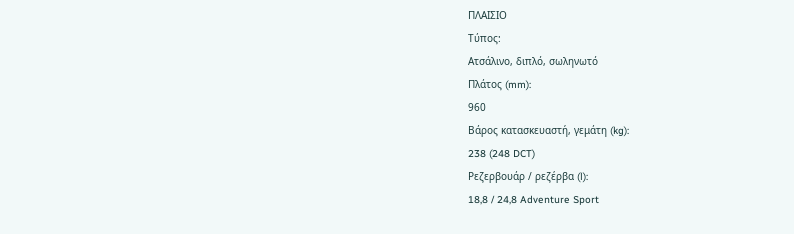ΠΛΑΙΣΙΟ
Τύπος:
Ατσάλινο, διπλό, σωληνωτό
Πλάτος (mm):
960
Βάρος κατασκευαστή, γεμάτη (kg):
238 (248 DCT)
Ρεζερβουάρ / ρεζέρβα (l):
18,8 / 24,8 Adventure Sport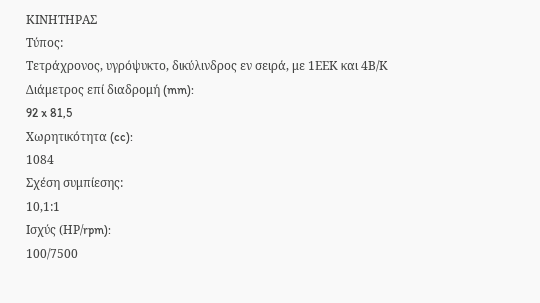ΚΙΝΗΤΗΡΑΣ
Τύπος:
Τετράχρονος, υγρόψυκτο, δικύλινδρος εν σειρά, με 1ΕΕΚ και 4Β/Κ
Διάμετρος επί διαδρομή (mm):
92 x 81,5
Χωρητικότητα (cc):
1084
Σχέση συμπίεσης:
10,1:1
Ισχύς (ΗΡ/rpm):
100/7500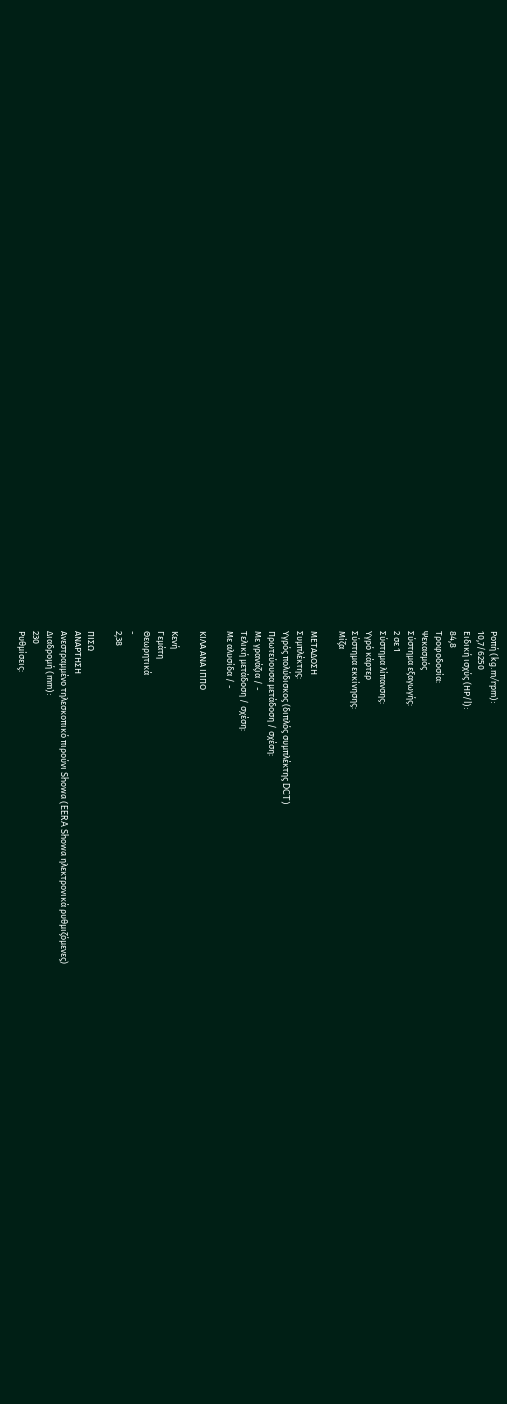Ροπή (kg.m/rpm):
10,7/6250
Ειδική ισχύς (ΗΡ/l):
84,8
Τροφοδοσία:
Ψεκασμός
Σύστημα εξαγωγής:
2 σε 1
Σύστημα λίπανσης:
Υγρό κάρτερ
Σύστημα εκκίνησης:
Μίζα

ΜΕΤΑΔΟΣΗ
Συμπλέκτης:
Υγρός πολύδισκος (διπλός συμπλέκτης DCT)
Πρωτεύουσα μετάδοση / σχέση:
Με γρανάζια / -
Τελική μετάδοση / σχέση:
Με αλυσίδα / -

ΚΙΛΑ ΑΝΑ ΙΠΠΟ

Κενή
Γεμάτη
Θεωρητικά
-
2,38

ΠΙΣΩ
ΑΝΑΡΤΗΣΗ
Ανεστραμμένο τηλεσκοπικό πιρούνι Showa (EERA Showa ηλεκτρονικά ρυθμιζόμενες)
Διαδρομή (mm):
230
Ρυθμίσεις: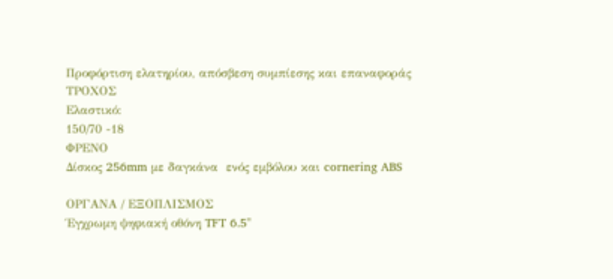Προφόρτιση ελατηρίου, απόσβεση συμπίεσης και επαναφοράς
ΤΡΟΧΟΣ
Ελαστικό:
150/70 -18
ΦΡΕΝΟ
Δίσκος 256mm με δαγκάνα  ενός εμβόλου και cornering ABS

ΟΡΓΑΝΑ / ΕΞΟΠΛΙΣΜΟΣ
Έγχρωμη ψηφιακή οθόνη TFT 6.5''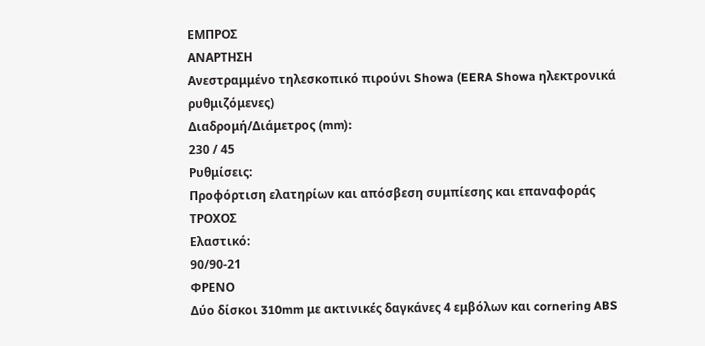ΕΜΠΡΟΣ
ΑΝΑΡΤΗΣΗ
Ανεστραμμένο τηλεσκοπικό πιρούνι Showa (EERA Showa ηλεκτρονικά ρυθμιζόμενες)
Διαδρομή/Διάμετρος (mm):
230 / 45
Ρυθμίσεις:
Προφόρτιση ελατηρίων και απόσβεση συμπίεσης και επαναφοράς
ΤΡΟΧΟΣ
Ελαστικό:
90/90-21
ΦΡΕΝΟ
Δύο δίσκοι 310mm με ακτινικές δαγκάνες 4 εμβόλων και cornering ABS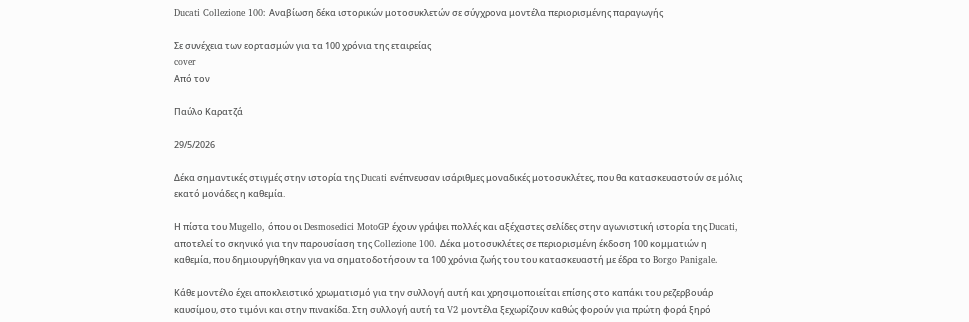Ducati Collezione 100: Αναβίωση δέκα ιστορικών μοτοσυκλετών σε σύγχρονα μοντέλα περιορισμένης παραγωγής

Σε συνέχεια των εορτασμών για τα 100 χρόνια της εταιρείας
cover
Από τον

Παύλο Καρατζά

29/5/2026

Δέκα σημαντικές στιγμές στην ιστορία της Ducati ενέπνευσαν ισάριθμες μοναδικές μοτοσυκλέτες, που θα κατασκευαστούν σε μόλις εκατό μονάδες η καθεμία.

Η πίστα του Mugello, όπου οι Desmosedici MotoGP έχουν γράψει πολλές και αξέχαστες σελίδες στην αγωνιστική ιστορία της Ducati, αποτελεί το σκηνικό για την παρουσίαση της Collezione 100. Δέκα μοτοσυκλέτες σε περιορισμένη έκδοση 100 κομματιών η καθεμία, που δημιουργήθηκαν για να σηματοδοτήσουν τα 100 χρόνια ζωής του του κατασκευαστή με έδρα το Borgo Panigale.

Κάθε μοντέλο έχει αποκλειστικό χρωματισμό για την συλλογή αυτή και χρησιμοποιείται επίσης στο καπάκι του ρεζερβουάρ καυσίμου, στο τιμόνι και στην πινακίδα. Στη συλλογή αυτή τα V2 μοντέλα ξεχωρίζουν καθώς φορούν για πρώτη φορά ξηρό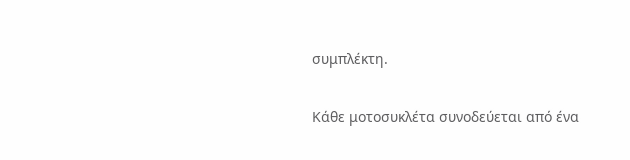συμπλέκτη.

Κάθε μοτοσυκλέτα συνοδεύεται από ένα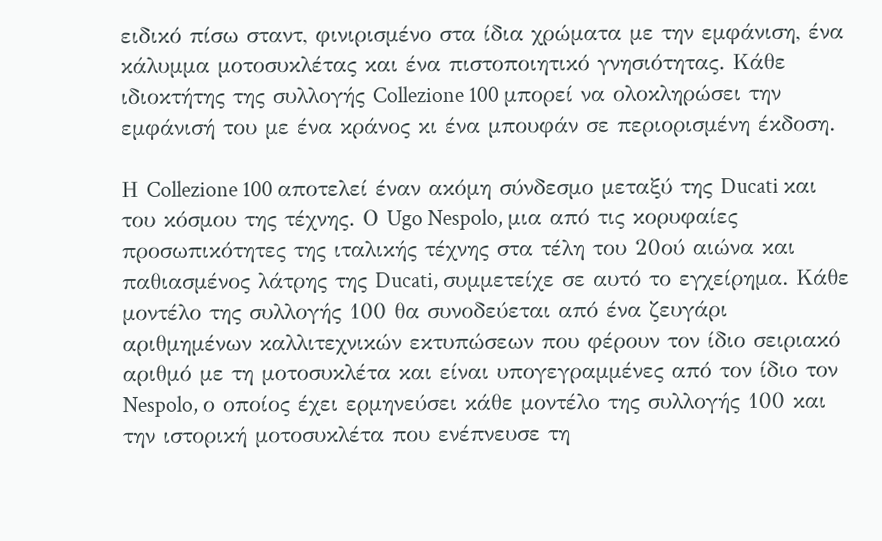ειδικό πίσω σταντ, φινιρισμένο στα ίδια χρώματα με την εμφάνιση, ένα κάλυμμα μοτοσυκλέτας και ένα πιστοποιητικό γνησιότητας. Κάθε ιδιοκτήτης της συλλογής Collezione 100 μπορεί να ολοκληρώσει την εμφάνισή του με ένα κράνος κι ένα μπουφάν σε περιορισμένη έκδοση.

Η Collezione 100 αποτελεί έναν ακόμη σύνδεσμο μεταξύ της Ducati και του κόσμου της τέχνης. Ο Ugo Nespolo, μια από τις κορυφαίες προσωπικότητες της ιταλικής τέχνης στα τέλη του 20ού αιώνα και παθιασμένος λάτρης της Ducati, συμμετείχε σε αυτό το εγχείρημα. Κάθε μοντέλο της συλλογής 100 θα συνοδεύεται από ένα ζευγάρι αριθμημένων καλλιτεχνικών εκτυπώσεων που φέρουν τον ίδιο σειριακό αριθμό με τη μοτοσυκλέτα και είναι υπογεγραμμένες από τον ίδιο τον Nespolo, ο οποίος έχει ερμηνεύσει κάθε μοντέλο της συλλογής 100 και την ιστορική μοτοσυκλέτα που ενέπνευσε τη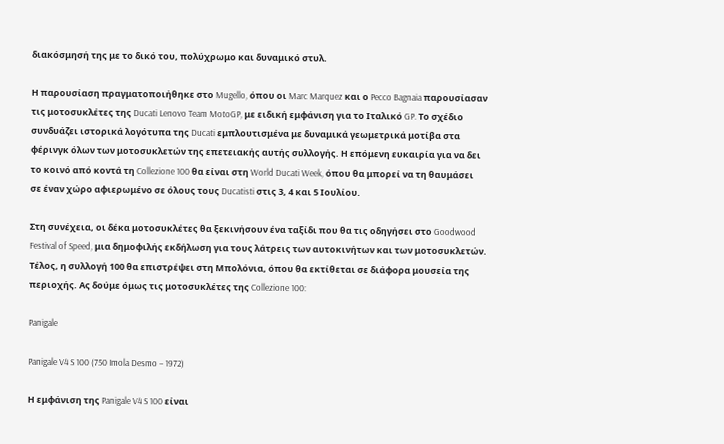διακόσμησή της με το δικό του, πολύχρωμο και δυναμικό στυλ.

Η παρουσίαση πραγματοποιήθηκε στο Mugello, όπου οι Marc Marquez και ο Pecco Bagnaia παρουσίασαν τις μοτοσυκλέτες της Ducati Lenovo Team MotoGP, με ειδική εμφάνιση για το Ιταλικό GP. Το σχέδιο συνδυάζει ιστορικά λογότυπα της Ducati εμπλουτισμένα με δυναμικά γεωμετρικά μοτίβα στα φέρινγκ όλων των μοτοσυκλετών της επετειακής αυτής συλλογής. Η επόμενη ευκαιρία για να δει το κοινό από κοντά τη Collezione 100 θα είναι στη World Ducati Week, όπου θα μπορεί να τη θαυμάσει σε έναν χώρο αφιερωμένο σε όλους τους Ducatisti στις 3, 4 και 5 Ιουλίου.

Στη συνέχεια, οι δέκα μοτοσυκλέτες θα ξεκινήσουν ένα ταξίδι που θα τις οδηγήσει στο Goodwood Festival of Speed, μια δημοφιλής εκδήλωση για τους λάτρεις των αυτοκινήτων και των μοτοσυκλετών. Τέλος, η συλλογή 100 θα επιστρέψει στη Μπολόνια, όπου θα εκτίθεται σε διάφορα μουσεία της περιοχής. Ας δούμε όμως τις μοτοσυκλέτες της Collezione 100:

Panigale

Panigale V4 S 100 (750 Imola Desmo – 1972)

Η εμφάνιση της Panigale V4 S 100 είναι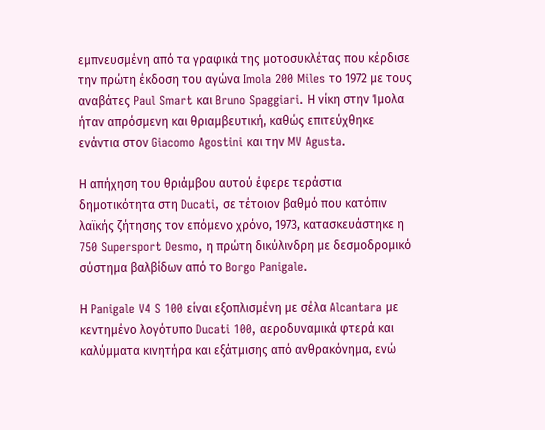εμπνευσμένη από τα γραφικά της μοτοσυκλέτας που κέρδισε την πρώτη έκδοση του αγώνα Imola 200 Miles το 1972 με τους αναβάτες Paul Smart και Bruno Spaggiari. Η νίκη στην Ίμολα ήταν απρόσμενη και θριαμβευτική, καθώς επιτεύχθηκε ενάντια στον Giacomo Agostini και την MV Agusta.

Η απήχηση του θριάμβου αυτού έφερε τεράστια δημοτικότητα στη Ducati, σε τέτοιον βαθμό που κατόπιν λαϊκής ζήτησης τον επόμενο χρόνο, 1973, κατασκευάστηκε η 750 Supersport Desmo, η πρώτη δικύλινδρη με δεσμοδρομικό σύστημα βαλβίδων από το Borgo Panigale.

Η Panigale V4 S 100 είναι εξοπλισμένη με σέλα Alcantara με κεντημένο λογότυπο Ducati 100, αεροδυναμικά φτερά και καλύμματα κινητήρα και εξάτμισης από ανθρακόνημα, ενώ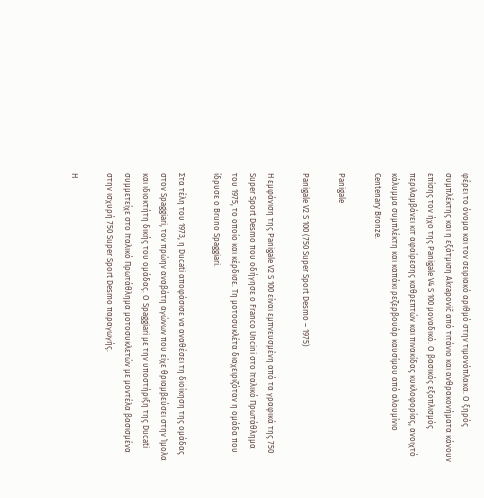φέρει το όνομα και τον σειριακό αριθμό στην τιμονόπλακα. Ο ξηρός συμπλέκτης και η εξάτμιση Akrapovič από τιτάνιο και ανθρακονήματα κάνουν επίσης τον ήχο της Panigale V4 S 100 μοναδικό. Ο βασικός εξοπλισμός περιλαμβάνει κιτ αφαίρεσης καθρεπτών και πινακίδας κυκλοφορίας, ανοιχτό κάλυμμα συμπλέκτη και καπάκι ρεζερβουάρ καυσίμου από αλουμίνιο Centenary Bronze.

Panigale

Panigale V2 S 100 (750 Super Sport Desmo – 1975)

Η εμφάνιση της Panigale V2 S 100 είναι εμπνευσμένη από τα γραφικά της 750 Super Sport Desmo που οδήγησε ο Franco Uncini στο Ιταλικό Πρωτάθλημα του 1975, το οποίο και κέρδισε. Τη μοτοσυκλέτα διαχειριζόταν η ομάδα που ίδρυσε ο Bruno Spaggiari.

Στα τέλη του 1973, η Ducati αποφάσισε να αναθέσει τη διοίκηση της ομάδας στον Spaggiari, τον πρώην αναβάτη αγώνων που είχε θριαμβεύσει στην Ίμολα και ιδιοκτήτη δικής του ομάδας. Ο Spaggiari με την υποστήριξη της Ducati συμμετείχε στο Ιταλικό Πρωτάθλημα μοτοσυκλετών με μοντέλα βασισμένα στην ισχυρή 750 Super Sport Desmo παραγωγής.

Η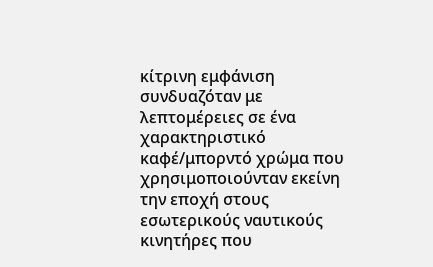κίτρινη εμφάνιση συνδυαζόταν με λεπτομέρειες σε ένα χαρακτηριστικό καφέ/μπορντό χρώμα που χρησιμοποιούνταν εκείνη την εποχή στους εσωτερικούς ναυτικούς κινητήρες που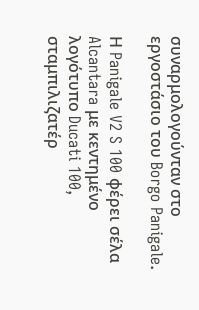συναρμολογούνταν στο εργοστάσιο του Borgo Panigale.

Η Panigale V2 S 100 φέρει σέλα Alcantara με κεντημένο λογότυπο Ducati 100, σταμπιλιζατέρ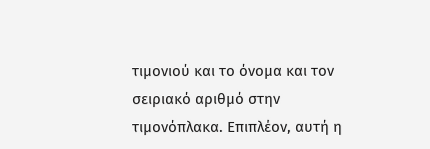τιμονιού και το όνομα και τον σειριακό αριθμό στην τιμονόπλακα. Επιπλέον, αυτή η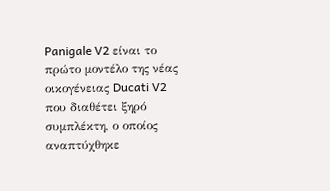Panigale V2 είναι το πρώτο μοντέλο της νέας οικογένειας Ducati V2 που διαθέτει ξηρό συμπλέκτη, ο οποίος αναπτύχθηκε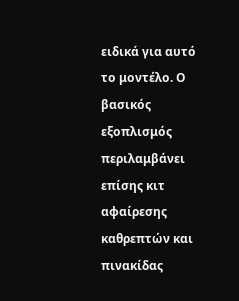ειδικά για αυτό το μοντέλο. Ο βασικός εξοπλισμός περιλαμβάνει επίσης κιτ αφαίρεσης καθρεπτών και πινακίδας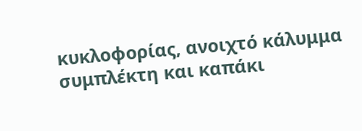κυκλοφορίας, ανοιχτό κάλυμμα συμπλέκτη και καπάκι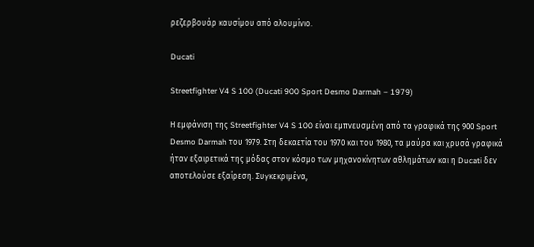ρεζερβουάρ καυσίμου από αλουμίνιο.

Ducati

Streetfighter V4 S 100 (Ducati 900 Sport Desmo Darmah – 1979)

Η εμφάνιση της Streetfighter V4 S 100 είναι εμπνευσμένη από τα γραφικά της 900 Sport Desmo Darmah του 1979. Στη δεκαετία του 1970 και του 1980, τα μαύρα και χρυσά γραφικά ήταν εξαιρετικά της μόδας στον κόσμο των μηχανοκίνητων αθλημάτων και η Ducati δεν αποτελούσε εξαίρεση. Συγκεκριμένα,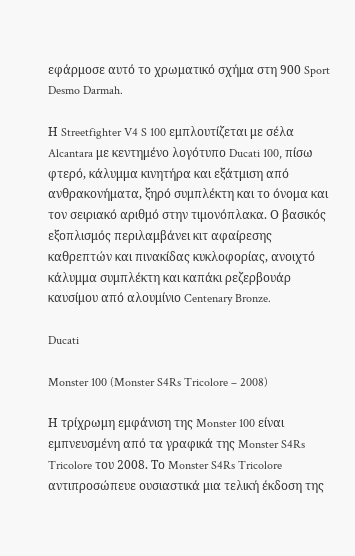εφάρμοσε αυτό το χρωματικό σχήμα στη 900 Sport Desmo Darmah.

Η Streetfighter V4 S 100 εμπλουτίζεται με σέλα Alcantara με κεντημένο λογότυπο Ducati 100, πίσω φτερό, κάλυμμα κινητήρα και εξάτμιση από ανθρακονήματα, ξηρό συμπλέκτη και το όνομα και τον σειριακό αριθμό στην τιμονόπλακα. Ο βασικός εξοπλισμός περιλαμβάνει κιτ αφαίρεσης καθρεπτών και πινακίδας κυκλοφορίας, ανοιχτό κάλυμμα συμπλέκτη και καπάκι ρεζερβουάρ καυσίμου από αλουμίνιο Centenary Bronze.

Ducati

Monster 100 (Monster S4Rs Tricolore – 2008)

Η τρίχρωμη εμφάνιση της Monster 100 είναι εμπνευσμένη από τα γραφικά της Monster S4Rs Tricolore του 2008. Το Monster S4Rs Tricolore αντιπροσώπευε ουσιαστικά μια τελική έκδοση της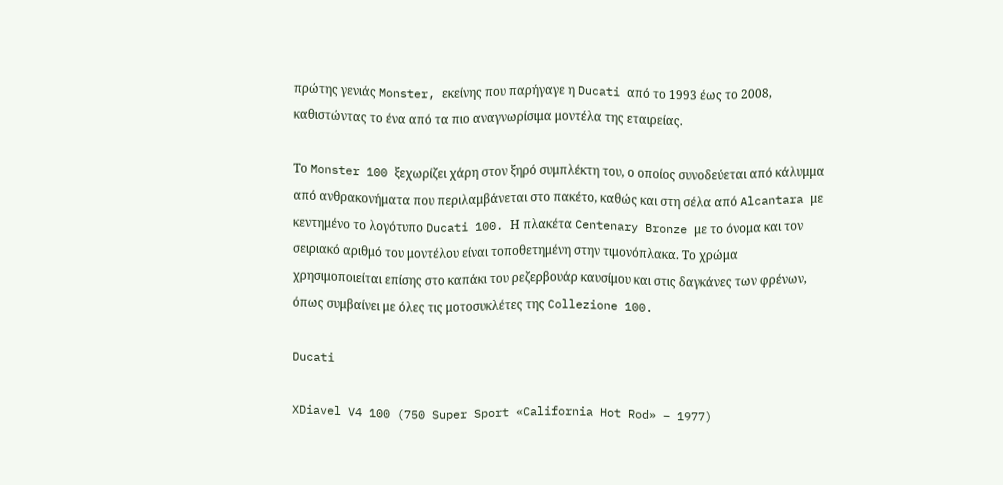πρώτης γενιάς Monster, εκείνης που παρήγαγε η Ducati από το 1993 έως το 2008, καθιστώντας το ένα από τα πιο αναγνωρίσιμα μοντέλα της εταιρείας.

Το Monster 100 ξεχωρίζει χάρη στον ξηρό συμπλέκτη του, ο οποίος συνοδεύεται από κάλυμμα από ανθρακονήματα που περιλαμβάνεται στο πακέτο, καθώς και στη σέλα από Alcantara με κεντημένο το λογότυπο Ducati 100. Η πλακέτα Centenary Bronze με το όνομα και τον σειριακό αριθμό του μοντέλου είναι τοποθετημένη στην τιμονόπλακα. Το χρώμα χρησιμοποιείται επίσης στο καπάκι του ρεζερβουάρ καυσίμου και στις δαγκάνες των φρένων, όπως συμβαίνει με όλες τις μοτοσυκλέτες της Collezione 100.

Ducati

XDiavel V4 100 (750 Super Sport «California Hot Rod» – 1977)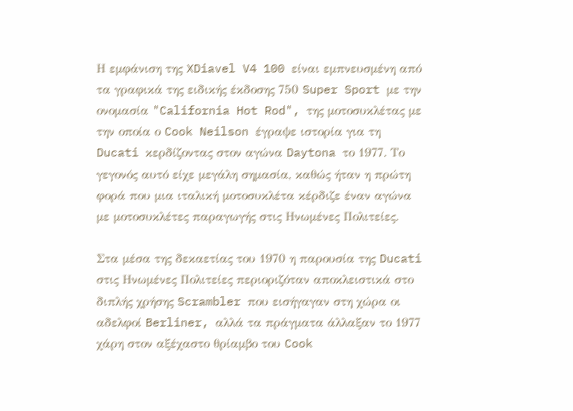Η εμφάνιση της XDiavel V4 100 είναι εμπνευσμένη από τα γραφικά της ειδικής έκδοσης 750 Super Sport με την ονομασία "California Hot Rod", της μοτοσυκλέτας με την οποία ο Cook Neilson έγραψε ιστορία για τη Ducati κερδίζοντας στον αγώνα Daytona το 1977. Το γεγονός αυτό είχε μεγάλη σημασία, καθώς ήταν η πρώτη φορά που μια ιταλική μοτοσυκλέτα κέρδιζε έναν αγώνα με μοτοσυκλέτες παραγωγής στις Ηνωμένες Πολιτείες.

Στα μέσα της δεκαετίας του 1970 η παρουσία της Ducati στις Ηνωμένες Πολιτείες περιοριζόταν αποκλειστικά στο διπλής χρήσης Scrambler που εισήγαγαν στη χώρα οι αδελφοί Berliner, αλλά τα πράγματα άλλαξαν το 1977 χάρη στον αξέχαστο θρίαμβο του Cook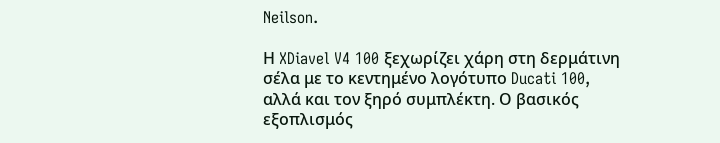Neilson.

Η XDiavel V4 100 ξεχωρίζει χάρη στη δερμάτινη σέλα με το κεντημένο λογότυπο Ducati 100, αλλά και τον ξηρό συμπλέκτη. Ο βασικός εξοπλισμός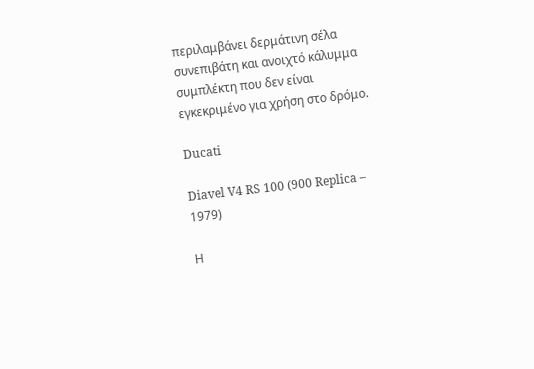περιλαμβάνει δερμάτινη σέλα συνεπιβάτη και ανοιχτό κάλυμμα συμπλέκτη που δεν είναι εγκεκριμένο για χρήση στο δρόμο.

Ducati

Diavel V4 RS 100 (900 Replica – 1979)

Η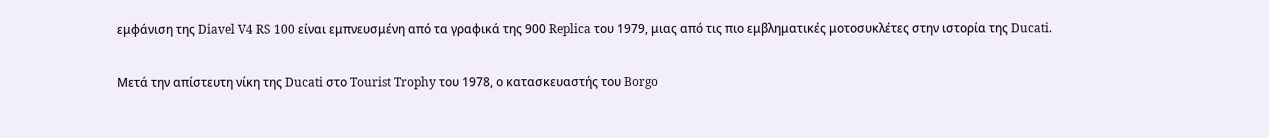εμφάνιση της Diavel V4 RS 100 είναι εμπνευσμένη από τα γραφικά της 900 Replica του 1979, μιας από τις πιο εμβληματικές μοτοσυκλέτες στην ιστορία της Ducati.

Μετά την απίστευτη νίκη της Ducati στο Tourist Trophy του 1978, ο κατασκευαστής του Borgo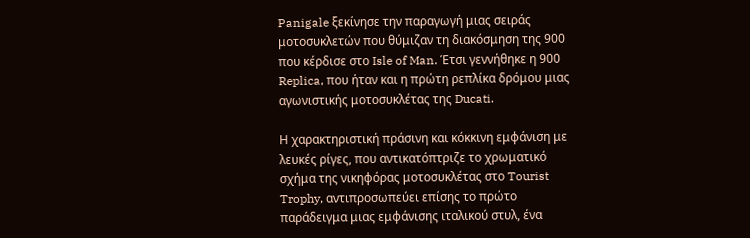Panigale ξεκίνησε την παραγωγή μιας σειράς μοτοσυκλετών που θύμιζαν τη διακόσμηση της 900 που κέρδισε στο Isle of Man. Έτσι γεννήθηκε η 900 Replica, που ήταν και η πρώτη ρεπλίκα δρόμου μιας αγωνιστικής μοτοσυκλέτας της Ducati.

Η χαρακτηριστική πράσινη και κόκκινη εμφάνιση με λευκές ρίγες, που αντικατόπτριζε το χρωματικό σχήμα της νικηφόρας μοτοσυκλέτας στο Tourist Trophy, αντιπροσωπεύει επίσης το πρώτο παράδειγμα μιας εμφάνισης ιταλικού στυλ, ένα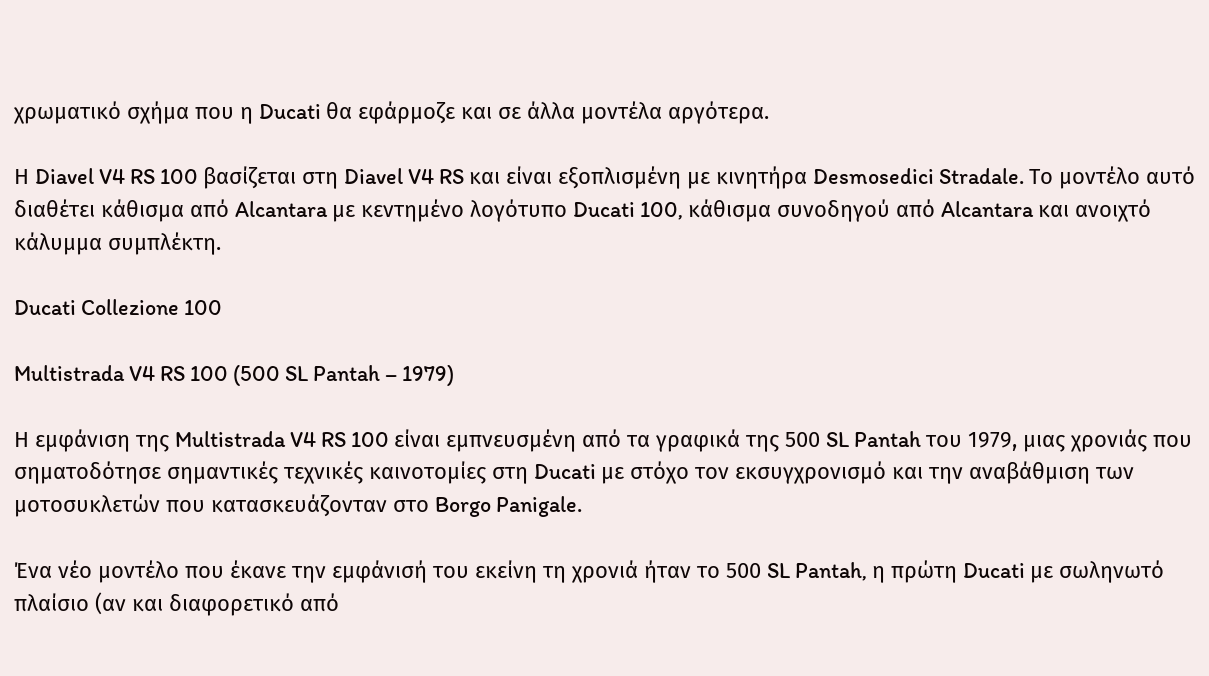χρωματικό σχήμα που η Ducati θα εφάρμοζε και σε άλλα μοντέλα αργότερα.

Η Diavel V4 RS 100 βασίζεται στη Diavel V4 RS και είναι εξοπλισμένη με κινητήρα Desmosedici Stradale. Το μοντέλο αυτό διαθέτει κάθισμα από Alcantara με κεντημένο λογότυπο Ducati 100, κάθισμα συνοδηγού από Alcantara και ανοιχτό κάλυμμα συμπλέκτη.

Ducati Collezione 100

Multistrada V4 RS 100 (500 SL Pantah – 1979)

Η εμφάνιση της Multistrada V4 RS 100 είναι εμπνευσμένη από τα γραφικά της 500 SL Pantah του 1979, μιας χρονιάς που σηματοδότησε σημαντικές τεχνικές καινοτομίες στη Ducati με στόχο τον εκσυγχρονισμό και την αναβάθμιση των μοτοσυκλετών που κατασκευάζονταν στο Borgo Panigale.

Ένα νέο μοντέλο που έκανε την εμφάνισή του εκείνη τη χρονιά ήταν το 500 SL Pantah, η πρώτη Ducati με σωληνωτό πλαίσιο (αν και διαφορετικό από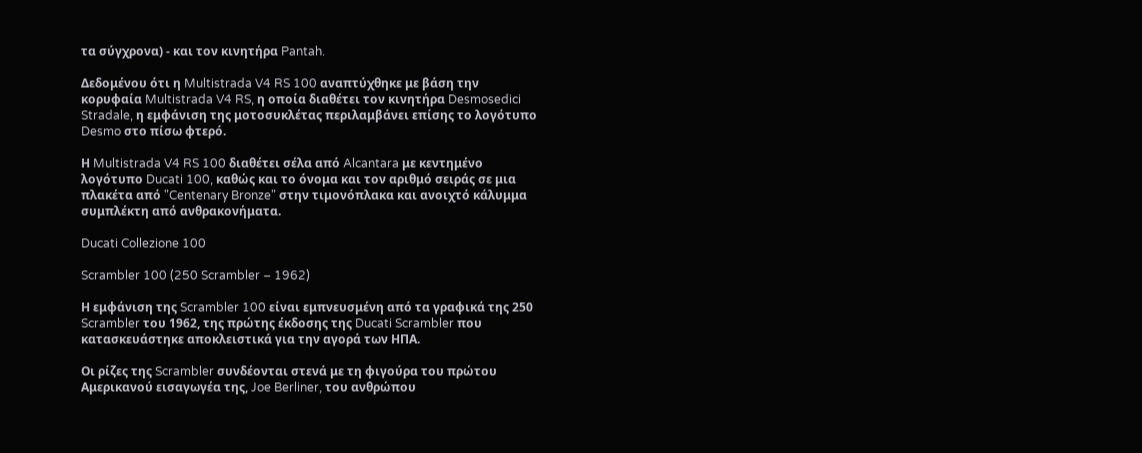τα σύγχρονα) - και τον κινητήρα Pantah.

Δεδομένου ότι η Multistrada V4 RS 100 αναπτύχθηκε με βάση την κορυφαία Multistrada V4 RS, η οποία διαθέτει τον κινητήρα Desmosedici Stradale, η εμφάνιση της μοτοσυκλέτας περιλαμβάνει επίσης το λογότυπο Desmo στο πίσω φτερό.

Η Multistrada V4 RS 100 διαθέτει σέλα από Alcantara με κεντημένο λογότυπο Ducati 100, καθώς και το όνομα και τον αριθμό σειράς σε μια πλακέτα από "Centenary Bronze" στην τιμονόπλακα και ανοιχτό κάλυμμα συμπλέκτη από ανθρακονήματα.

Ducati Collezione 100

Scrambler 100 (250 Scrambler – 1962)

Η εμφάνιση της Scrambler 100 είναι εμπνευσμένη από τα γραφικά της 250 Scrambler του 1962, της πρώτης έκδοσης της Ducati Scrambler που κατασκευάστηκε αποκλειστικά για την αγορά των ΗΠΑ.

Οι ρίζες της Scrambler συνδέονται στενά με τη φιγούρα του πρώτου Αμερικανού εισαγωγέα της, Joe Berliner, του ανθρώπου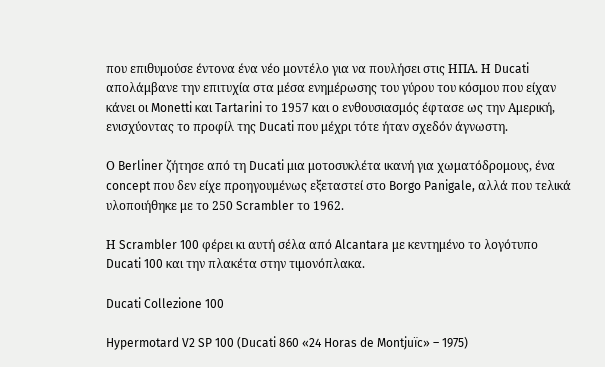που επιθυμούσε έντονα ένα νέο μοντέλο για να πουλήσει στις ΗΠΑ. Η Ducati απολάμβανε την επιτυχία στα μέσα ενημέρωσης του γύρου του κόσμου που είχαν κάνει οι Monetti και Tartarini το 1957 και ο ενθουσιασμός έφτασε ως την Αμερική, ενισχύοντας το προφίλ της Ducati που μέχρι τότε ήταν σχεδόν άγνωστη.

Ο Berliner ζήτησε από τη Ducati μια μοτοσυκλέτα ικανή για χωματόδρομους, ένα concept που δεν είχε προηγουμένως εξεταστεί στο Borgo Panigale, αλλά που τελικά υλοποιήθηκε με το 250 Scrambler το 1962.

Η Scrambler 100 φέρει κι αυτή σέλα από Alcantara με κεντημένο το λογότυπο Ducati 100 και την πλακέτα στην τιμονόπλακα.

Ducati Collezione 100

Hypermotard V2 SP 100 (Ducati 860 «24 Horas de Montjuïc» – 1975)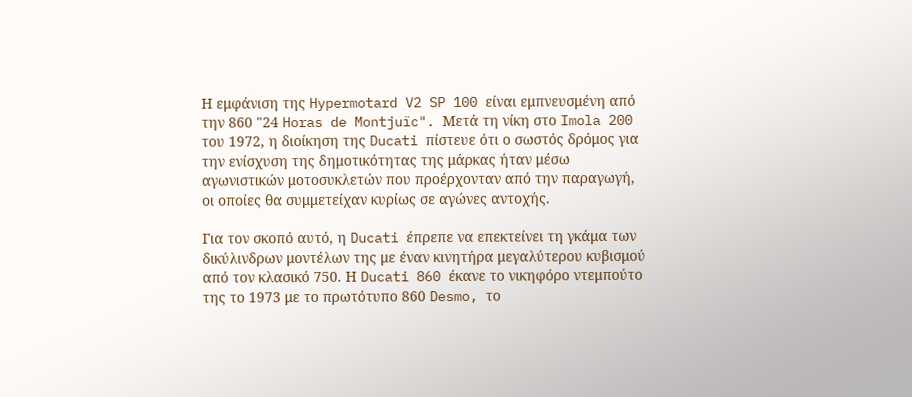Η εμφάνιση της Hypermotard V2 SP 100 είναι εμπνευσμένη από την 860 "24 Horas de Montjuïc". Μετά τη νίκη στο Imola 200 του 1972, η διοίκηση της Ducati πίστευε ότι ο σωστός δρόμος για την ενίσχυση της δημοτικότητας της μάρκας ήταν μέσω αγωνιστικών μοτοσυκλετών που προέρχονταν από την παραγωγή, οι οποίες θα συμμετείχαν κυρίως σε αγώνες αντοχής.

Για τον σκοπό αυτό, η Ducati έπρεπε να επεκτείνει τη γκάμα των δικύλινδρων μοντέλων της με έναν κινητήρα μεγαλύτερου κυβισμού από τον κλασικό 750. Η Ducati 860 έκανε το νικηφόρο ντεμπούτο της το 1973 με το πρωτότυπο 860 Desmo, το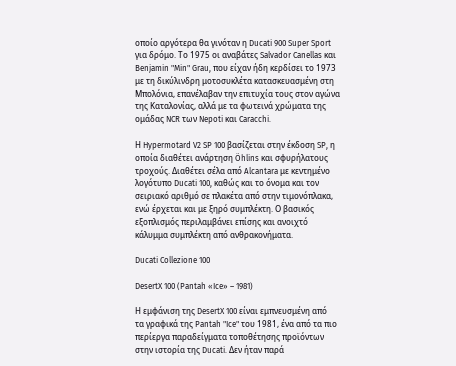οποίο αργότερα θα γινόταν η Ducati 900 Super Sport για δρόμο. Το 1975 οι αναβάτες Salvador Canellas και Benjamin "Min" Grau, που είχαν ήδη κερδίσει το 1973 με τη δικύλινδρη μοτοσυκλέτα κατασκευασμένη στη Μπολόνια, επανέλαβαν την επιτυχία τους στον αγώνα της Καταλονίας, αλλά με τα φωτεινά χρώματα της ομάδας NCR των Nepoti και Caracchi.

Η Hypermotard V2 SP 100 βασίζεται στην έκδοση SP, η οποία διαθέτει ανάρτηση Öhlins και σφυρήλατους τροχούς. Διαθέτει σέλα από Alcantara με κεντημένο λογότυπο Ducati 100, καθώς και το όνομα και τον σειριακό αριθμό σε πλακέτα από στην τιμονόπλακα, ενώ έρχεται και με ξηρό συμπλέκτη. Ο βασικός εξοπλισμός περιλαμβάνει επίσης και ανοιχτό κάλυμμα συμπλέκτη από ανθρακονήματα.

Ducati Collezione 100

DesertX 100 (Pantah «Ice» – 1981)

Η εμφάνιση της DesertX 100 είναι εμπνευσμένη από τα γραφικά της Pantah "Ice" του 1981, ένα από τα πιο περίεργα παραδείγματα τοποθέτησης προϊόντων στην ιστορία της Ducati. Δεν ήταν παρά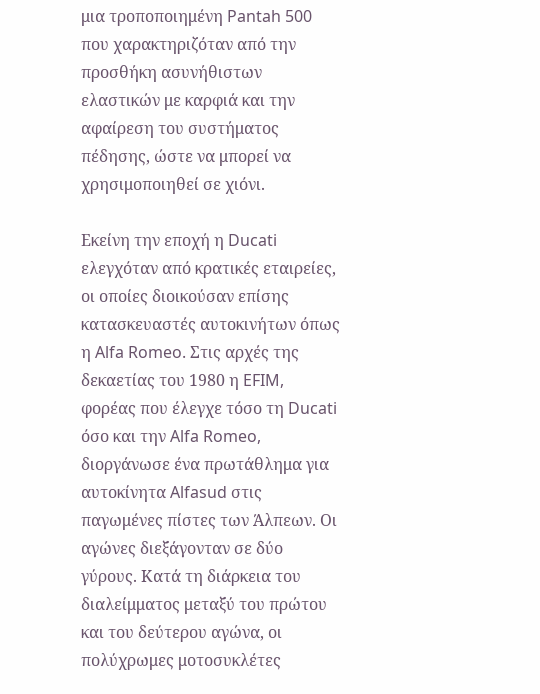μια τροποποιημένη Pantah 500 που χαρακτηριζόταν από την προσθήκη ασυνήθιστων ελαστικών με καρφιά και την αφαίρεση του συστήματος πέδησης, ώστε να μπορεί να χρησιμοποιηθεί σε χιόνι.

Εκείνη την εποχή η Ducati ελεγχόταν από κρατικές εταιρείες, οι οποίες διοικούσαν επίσης κατασκευαστές αυτοκινήτων όπως η Alfa Romeo. Στις αρχές της δεκαετίας του 1980 η EFIM, φορέας που έλεγχε τόσο τη Ducati όσο και την Alfa Romeo, διοργάνωσε ένα πρωτάθλημα για αυτοκίνητα Alfasud στις παγωμένες πίστες των Άλπεων. Οι αγώνες διεξάγονταν σε δύο γύρους. Κατά τη διάρκεια του διαλείμματος μεταξύ του πρώτου και του δεύτερου αγώνα, οι πολύχρωμες μοτοσυκλέτες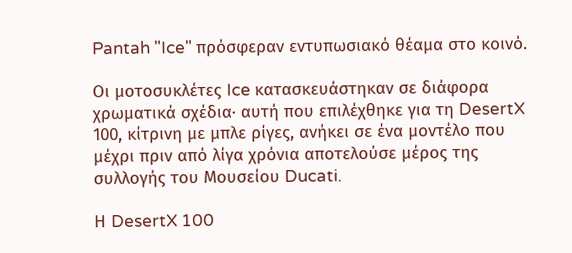Pantah "Ice" πρόσφεραν εντυπωσιακό θέαμα στο κοινό.

Οι μοτοσυκλέτες Ice κατασκευάστηκαν σε διάφορα χρωματικά σχέδια· αυτή που επιλέχθηκε για τη DesertX 100, κίτρινη με μπλε ρίγες, ανήκει σε ένα μοντέλο που μέχρι πριν από λίγα χρόνια αποτελούσε μέρος της συλλογής του Μουσείου Ducati.

Η DesertX 100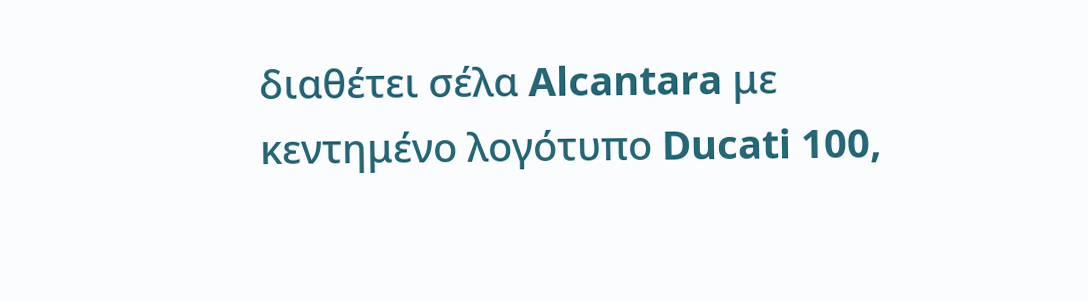διαθέτει σέλα Alcantara με κεντημένο λογότυπο Ducati 100,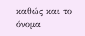καθώς και το όνομα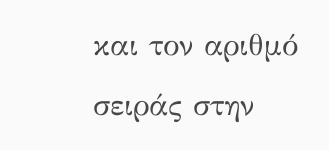και τον αριθμό σειράς στην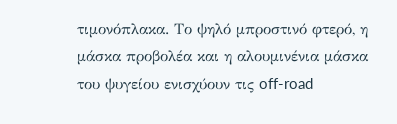τιμονόπλακα. Το ψηλό μπροστινό φτερό, η μάσκα προβολέα και η αλουμινένια μάσκα του ψυγείου ενισχύουν τις off-road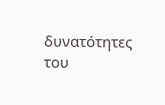δυνατότητες του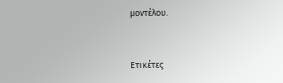μοντέλου.



Ετικέτες